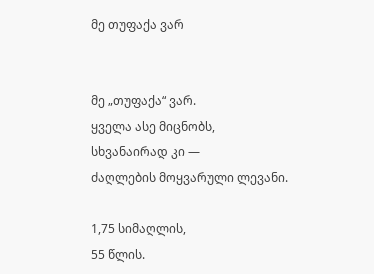მე თუფაქა ვარ


მე „თუფაქა“ ვარ.
ყველა ასე მიცნობს,
სხვანაირად კი —
ძაღლების მოყვარული ლევანი.

1,75 სიმაღლის,
55 წლის.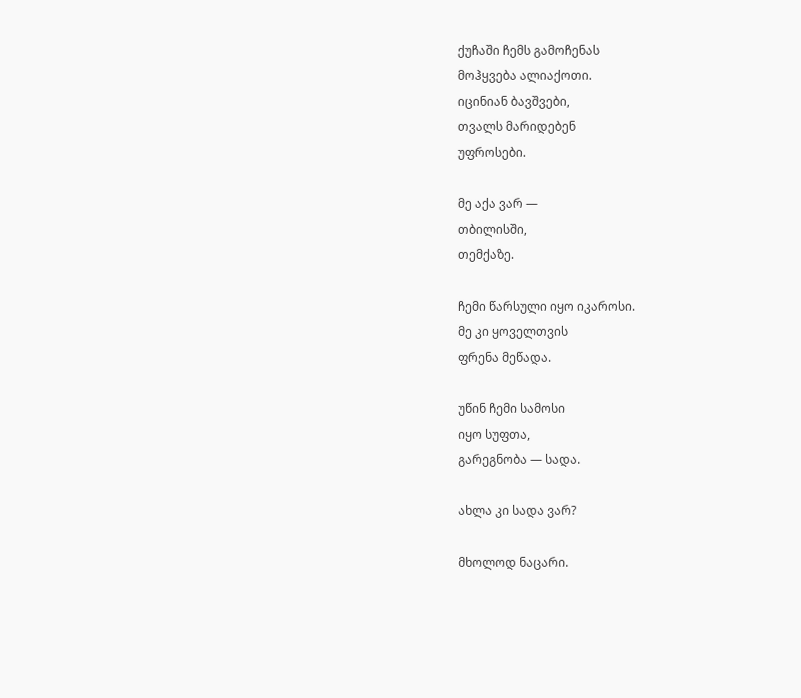ქუჩაში ჩემს გამოჩენას
მოჰყვება ალიაქოთი.
იცინიან ბავშვები,
თვალს მარიდებენ
უფროსები.

მე აქა ვარ —
თბილისში,
თემქაზე.

ჩემი წარსული იყო იკაროსი.
მე კი ყოველთვის
ფრენა მეწადა.

უწინ ჩემი სამოსი
იყო სუფთა,
გარეგნობა — სადა.

ახლა კი სადა ვარ?

მხოლოდ ნაცარი.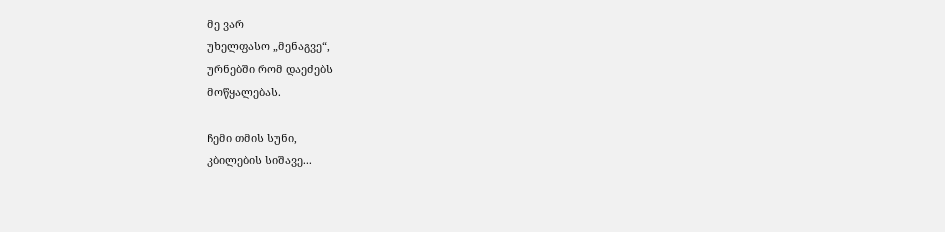მე ვარ
უხელფასო „მენაგვე“,
ურნებში რომ დაეძებს
მოწყალებას.

ჩემი თმის სუნი,
კბილების სიშავე...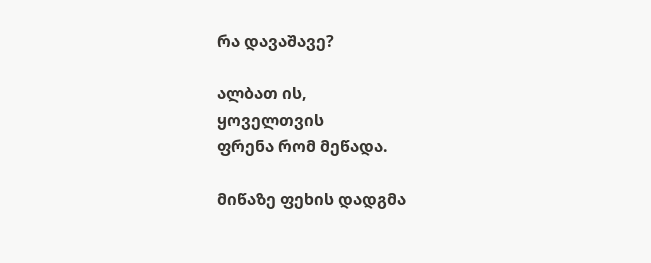რა დავაშავე?

ალბათ ის,
ყოველთვის
ფრენა რომ მეწადა.

მიწაზე ფეხის დადგმა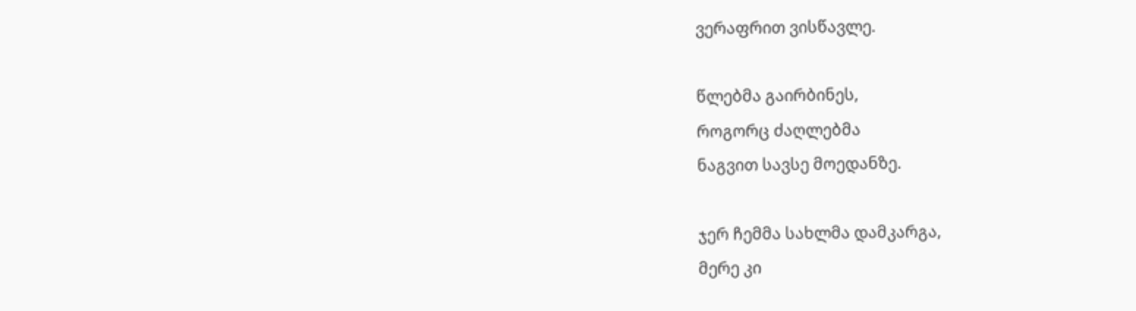ვერაფრით ვისწავლე.

წლებმა გაირბინეს,
როგორც ძაღლებმა
ნაგვით სავსე მოედანზე.

ჯერ ჩემმა სახლმა დამკარგა,
მერე კი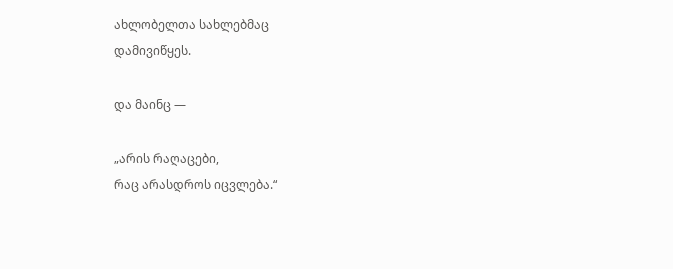ახლობელთა სახლებმაც
დამივიწყეს.

და მაინც —

„არის რაღაცები,
რაც არასდროს იცვლება.“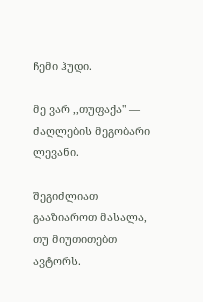ჩემი ჰუდი.

მე ვარ ,,თუფაქა" —
ძაღლების მეგობარი ლევანი.

შეგიძლიათ გააზიაროთ მასალა, თუ მიუთითებთ ავტორს.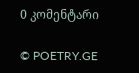0 კომენტარი

© POETRY.GE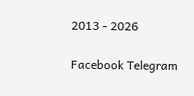2013 - 2026

Facebook Telegram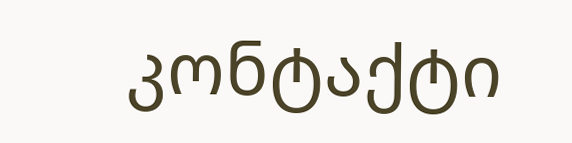კონტაქტი